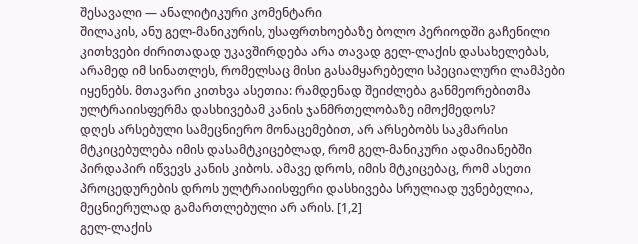შესავალი — ანალიტიკური კომენტარი
შილაკის, ანუ გელ-მანიკურის, უსაფრთხოებაზე ბოლო პერიოდში გაჩენილი კითხვები ძირითადად უკავშირდება არა თავად გელ-ლაქის დასახელებას, არამედ იმ სინათლეს, რომელსაც მისი გასამყარებელი სპეციალური ლამპები იყენებს. მთავარი კითხვა ასეთია: რამდენად შეიძლება განმეორებითმა ულტრაიისფერმა დასხივებამ კანის ჯანმრთელობაზე იმოქმედოს?
დღეს არსებული სამეცნიერო მონაცემებით, არ არსებობს საკმარისი მტკიცებულება იმის დასამტკიცებლად, რომ გელ-მანიკური ადამიანებში პირდაპირ იწვევს კანის კიბოს. ამავე დროს, იმის მტკიცებაც, რომ ასეთი პროცედურების დროს ულტრაიისფერი დასხივება სრულიად უვნებელია, მეცნიერულად გამართლებული არ არის. [1,2]
გელ-ლაქის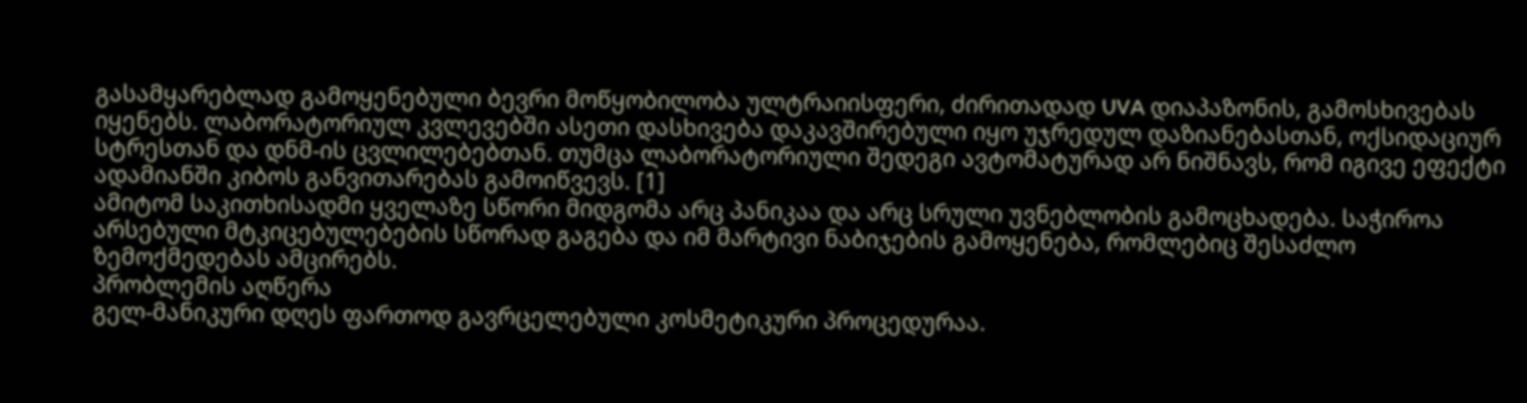გასამყარებლად გამოყენებული ბევრი მოწყობილობა ულტრაიისფერი, ძირითადად UVA დიაპაზონის, გამოსხივებას იყენებს. ლაბორატორიულ კვლევებში ასეთი დასხივება დაკავშირებული იყო უჯრედულ დაზიანებასთან, ოქსიდაციურ სტრესთან და დნმ-ის ცვლილებებთან. თუმცა ლაბორატორიული შედეგი ავტომატურად არ ნიშნავს, რომ იგივე ეფექტი ადამიანში კიბოს განვითარებას გამოიწვევს. [1]
ამიტომ საკითხისადმი ყველაზე სწორი მიდგომა არც პანიკაა და არც სრული უვნებლობის გამოცხადება. საჭიროა არსებული მტკიცებულებების სწორად გაგება და იმ მარტივი ნაბიჯების გამოყენება, რომლებიც შესაძლო ზემოქმედებას ამცირებს.
პრობლემის აღწერა
გელ-მანიკური დღეს ფართოდ გავრცელებული კოსმეტიკური პროცედურაა.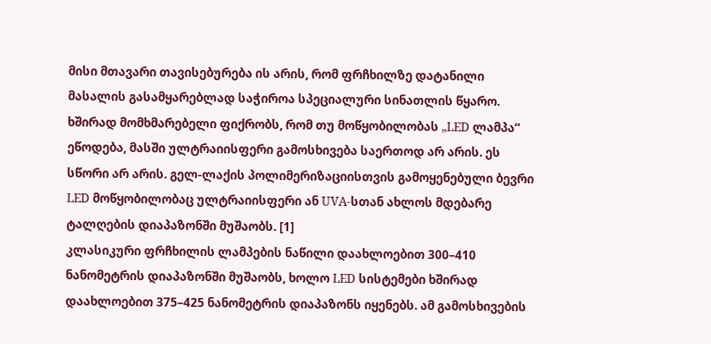მისი მთავარი თავისებურება ის არის, რომ ფრჩხილზე დატანილი მასალის გასამყარებლად საჭიროა სპეციალური სინათლის წყარო.
ხშირად მომხმარებელი ფიქრობს, რომ თუ მოწყობილობას „LED ლამპა“ ეწოდება, მასში ულტრაიისფერი გამოსხივება საერთოდ არ არის. ეს სწორი არ არის. გელ-ლაქის პოლიმერიზაციისთვის გამოყენებული ბევრი LED მოწყობილობაც ულტრაიისფერი ან UVA-სთან ახლოს მდებარე ტალღების დიაპაზონში მუშაობს. [1]
კლასიკური ფრჩხილის ლამპების ნაწილი დაახლოებით 300–410 ნანომეტრის დიაპაზონში მუშაობს, ხოლო LED სისტემები ხშირად დაახლოებით 375–425 ნანომეტრის დიაპაზონს იყენებს. ამ გამოსხივების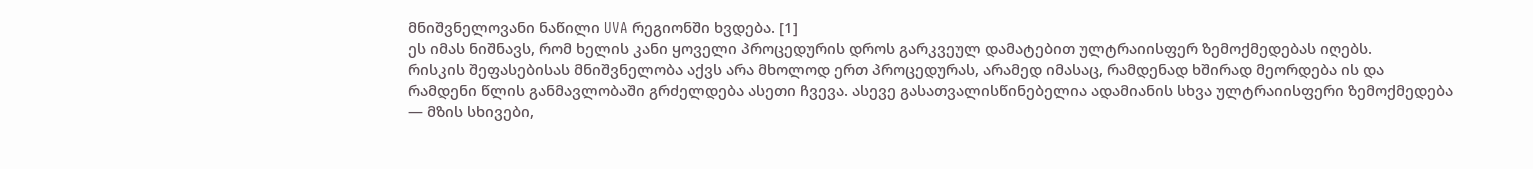მნიშვნელოვანი ნაწილი UVA რეგიონში ხვდება. [1]
ეს იმას ნიშნავს, რომ ხელის კანი ყოველი პროცედურის დროს გარკვეულ დამატებით ულტრაიისფერ ზემოქმედებას იღებს.
რისკის შეფასებისას მნიშვნელობა აქვს არა მხოლოდ ერთ პროცედურას, არამედ იმასაც, რამდენად ხშირად მეორდება ის და რამდენი წლის განმავლობაში გრძელდება ასეთი ჩვევა. ასევე გასათვალისწინებელია ადამიანის სხვა ულტრაიისფერი ზემოქმედება — მზის სხივები,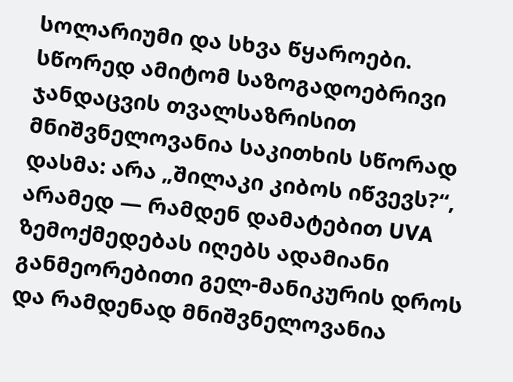სოლარიუმი და სხვა წყაროები.
სწორედ ამიტომ საზოგადოებრივი ჯანდაცვის თვალსაზრისით მნიშვნელოვანია საკითხის სწორად დასმა: არა „შილაკი კიბოს იწვევს?“, არამედ — რამდენ დამატებით UVA ზემოქმედებას იღებს ადამიანი განმეორებითი გელ-მანიკურის დროს და რამდენად მნიშვნელოვანია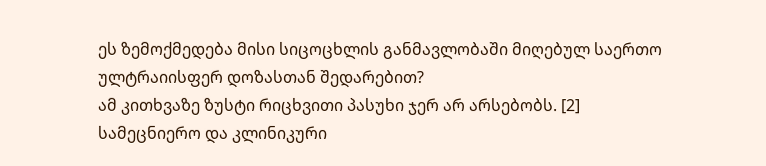ეს ზემოქმედება მისი სიცოცხლის განმავლობაში მიღებულ საერთო ულტრაიისფერ დოზასთან შედარებით?
ამ კითხვაზე ზუსტი რიცხვითი პასუხი ჯერ არ არსებობს. [2]
სამეცნიერო და კლინიკური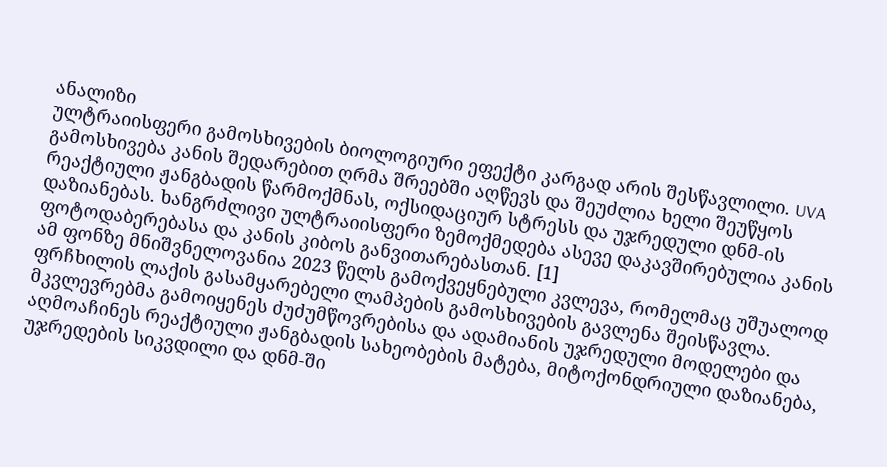ანალიზი
ულტრაიისფერი გამოსხივების ბიოლოგიური ეფექტი კარგად არის შესწავლილი. UVA გამოსხივება კანის შედარებით ღრმა შრეებში აღწევს და შეუძლია ხელი შეუწყოს რეაქტიული ჟანგბადის წარმოქმნას, ოქსიდაციურ სტრესს და უჯრედული დნმ-ის დაზიანებას. ხანგრძლივი ულტრაიისფერი ზემოქმედება ასევე დაკავშირებულია კანის ფოტოდაბერებასა და კანის კიბოს განვითარებასთან. [1]
ამ ფონზე მნიშვნელოვანია 2023 წელს გამოქვეყნებული კვლევა, რომელმაც უშუალოდ ფრჩხილის ლაქის გასამყარებელი ლამპების გამოსხივების გავლენა შეისწავლა. მკვლევრებმა გამოიყენეს ძუძუმწოვრებისა და ადამიანის უჯრედული მოდელები და აღმოაჩინეს რეაქტიული ჟანგბადის სახეობების მატება, მიტოქონდრიული დაზიანება, უჯრედების სიკვდილი და დნმ-ში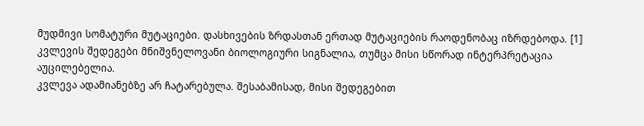მუდმივი სომატური მუტაციები. დასხივების ზრდასთან ერთად მუტაციების რაოდენობაც იზრდებოდა. [1]
კვლევის შედეგები მნიშვნელოვანი ბიოლოგიური სიგნალია, თუმცა მისი სწორად ინტერპრეტაცია აუცილებელია.
კვლევა ადამიანებზე არ ჩატარებულა. შესაბამისად, მისი შედეგებით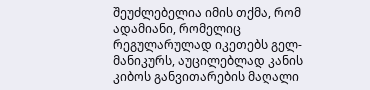შეუძლებელია იმის თქმა, რომ ადამიანი, რომელიც რეგულარულად იკეთებს გელ-მანიკურს, აუცილებლად კანის კიბოს განვითარების მაღალი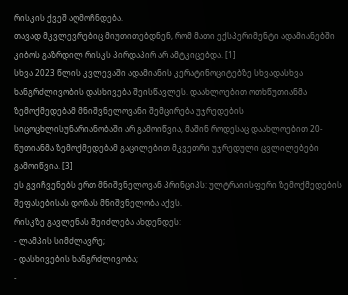რისკის ქვეშ აღმოჩნდება.
თავად მკვლევრებიც მიუთითებდნენ, რომ მათი ექსპერიმენტი ადამიანებში კიბოს გაზრდილ რისკს პირდაპირ არ ამტკიცებდა. [1]
სხვა 2023 წლის კვლევაში ადამიანის კერატინოციტებზე სხვადასხვა ხანგრძლივობის დასხივება შეისწავლეს. დაახლოებით ოთხწუთიანმა ზემოქმედებამ მნიშვნელოვანი შემცირება უჯრედების სიცოცხლისუნარიანობაში არ გამოიწვია, მაშინ როდესაც დაახლოებით 20-წუთიანმა ზემოქმედებამ გაცილებით მკვეთრი უჯრედული ცვლილებები გამოიწვია. [3]
ეს გვიჩვენებს ერთ მნიშვნელოვან პრინციპს: ულტრაიისფერი ზემოქმედების შეფასებისას დოზას მნიშვნელობა აქვს.
რისკზე გავლენას შეიძლება ახდენდეს:
- ლამპის სიმძლავრე;
- დასხივების ხანგრძლივობა;
-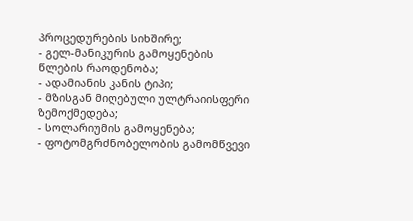პროცედურების სიხშირე;
- გელ-მანიკურის გამოყენების წლების რაოდენობა;
- ადამიანის კანის ტიპი;
- მზისგან მიღებული ულტრაიისფერი ზემოქმედება;
- სოლარიუმის გამოყენება;
- ფოტომგრძნობელობის გამომწვევი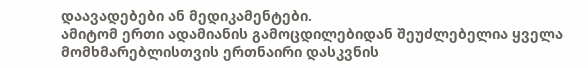დაავადებები ან მედიკამენტები.
ამიტომ ერთი ადამიანის გამოცდილებიდან შეუძლებელია ყველა მომხმარებლისთვის ერთნაირი დასკვნის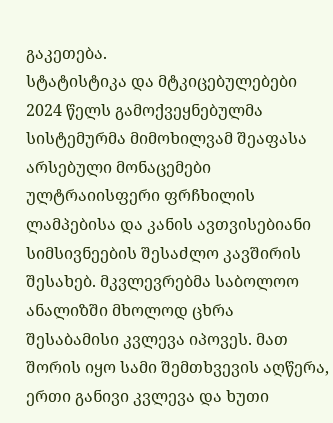გაკეთება.
სტატისტიკა და მტკიცებულებები
2024 წელს გამოქვეყნებულმა სისტემურმა მიმოხილვამ შეაფასა არსებული მონაცემები ულტრაიისფერი ფრჩხილის ლამპებისა და კანის ავთვისებიანი სიმსივნეების შესაძლო კავშირის შესახებ. მკვლევრებმა საბოლოო ანალიზში მხოლოდ ცხრა შესაბამისი კვლევა იპოვეს. მათ შორის იყო სამი შემთხვევის აღწერა, ერთი განივი კვლევა და ხუთი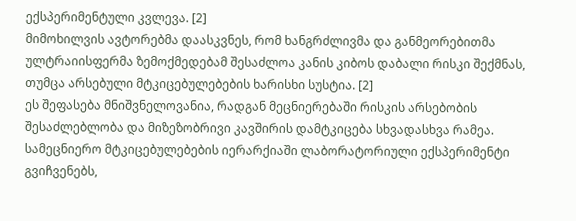ექსპერიმენტული კვლევა. [2]
მიმოხილვის ავტორებმა დაასკვნეს, რომ ხანგრძლივმა და განმეორებითმა ულტრაიისფერმა ზემოქმედებამ შესაძლოა კანის კიბოს დაბალი რისკი შექმნას, თუმცა არსებული მტკიცებულებების ხარისხი სუსტია. [2]
ეს შეფასება მნიშვნელოვანია, რადგან მეცნიერებაში რისკის არსებობის შესაძლებლობა და მიზეზობრივი კავშირის დამტკიცება სხვადასხვა რამეა.
სამეცნიერო მტკიცებულებების იერარქიაში ლაბორატორიული ექსპერიმენტი გვიჩვენებს,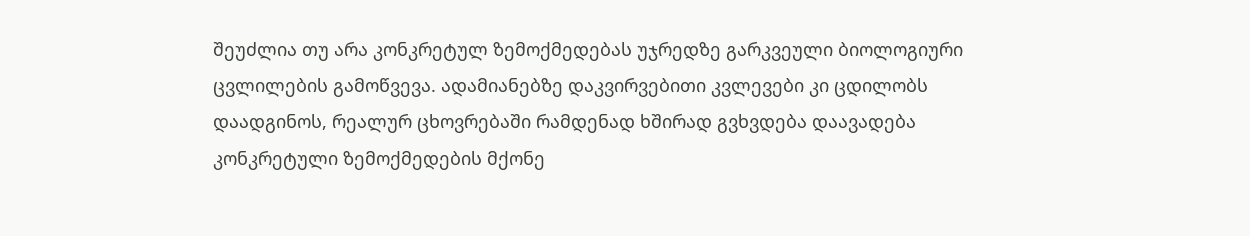შეუძლია თუ არა კონკრეტულ ზემოქმედებას უჯრედზე გარკვეული ბიოლოგიური ცვლილების გამოწვევა. ადამიანებზე დაკვირვებითი კვლევები კი ცდილობს დაადგინოს, რეალურ ცხოვრებაში რამდენად ხშირად გვხვდება დაავადება კონკრეტული ზემოქმედების მქონე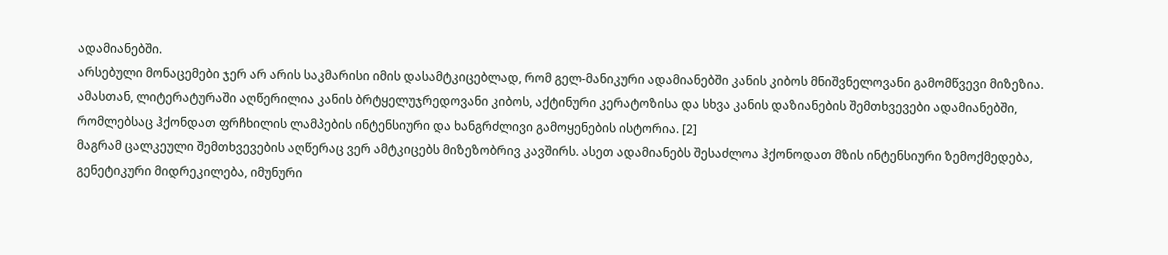ადამიანებში.
არსებული მონაცემები ჯერ არ არის საკმარისი იმის დასამტკიცებლად, რომ გელ-მანიკური ადამიანებში კანის კიბოს მნიშვნელოვანი გამომწვევი მიზეზია.
ამასთან, ლიტერატურაში აღწერილია კანის ბრტყელუჯრედოვანი კიბოს, აქტინური კერატოზისა და სხვა კანის დაზიანების შემთხვევები ადამიანებში, რომლებსაც ჰქონდათ ფრჩხილის ლამპების ინტენსიური და ხანგრძლივი გამოყენების ისტორია. [2]
მაგრამ ცალკეული შემთხვევების აღწერაც ვერ ამტკიცებს მიზეზობრივ კავშირს. ასეთ ადამიანებს შესაძლოა ჰქონოდათ მზის ინტენსიური ზემოქმედება, გენეტიკური მიდრეკილება, იმუნური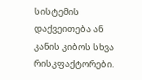სისტემის დაქვეითება ან კანის კიბოს სხვა რისკფაქტორები.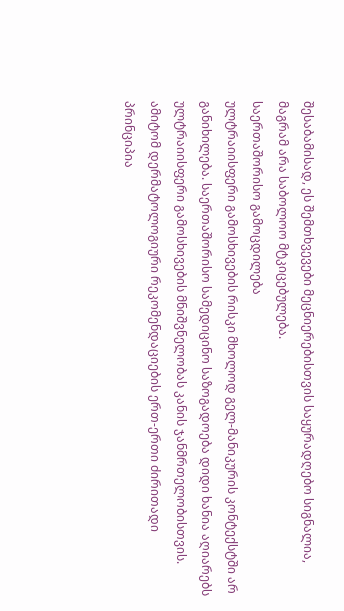შესაბამისად, ეს შემთხვევები მეცნიერებისთვის საყურადღებო სიგნალია, მაგრამ არა საბოლოო მტკიცებულება.
საერთაშორისო გამოცდილება
ულტრაიისფერი გამოსხივების რისკი მხოლოდ გელ-მანიკურის კონტექსტში არ განიხილება. საერთაშორისო სამედიცინო საზოგადოება დიდი ხანია აღიარებს ულტრაიისფერი გამოსხივების მნიშვნელობას კანის ჯანმრთელობისთვის.
ამიტომ დერმატოლოგიური რეკომენდაციების ერთ-ერთი ძირითადი პრინციპია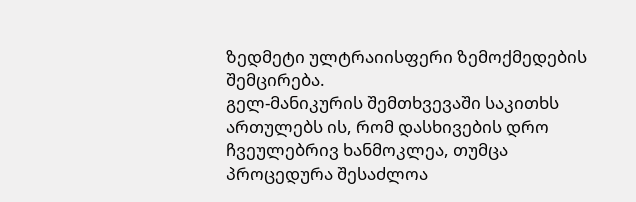ზედმეტი ულტრაიისფერი ზემოქმედების შემცირება.
გელ-მანიკურის შემთხვევაში საკითხს ართულებს ის, რომ დასხივების დრო ჩვეულებრივ ხანმოკლეა, თუმცა პროცედურა შესაძლოა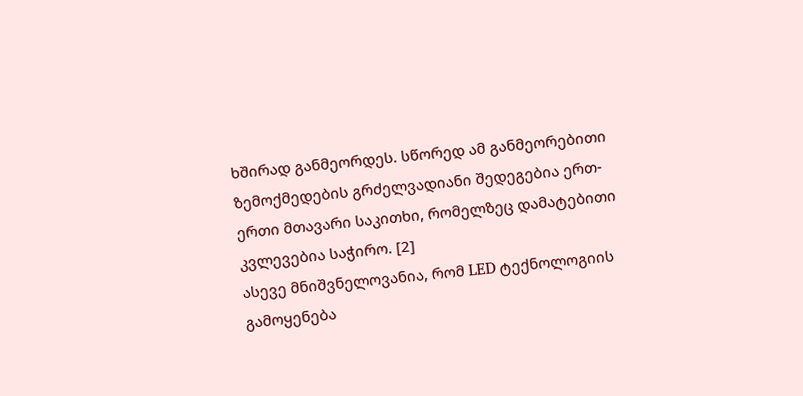ხშირად განმეორდეს. სწორედ ამ განმეორებითი ზემოქმედების გრძელვადიანი შედეგებია ერთ-ერთი მთავარი საკითხი, რომელზეც დამატებითი კვლევებია საჭირო. [2]
ასევე მნიშვნელოვანია, რომ LED ტექნოლოგიის გამოყენება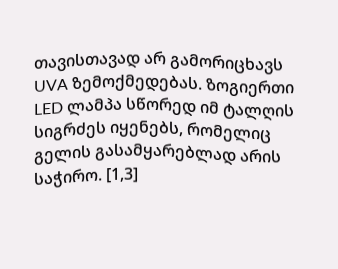თავისთავად არ გამორიცხავს UVA ზემოქმედებას. ზოგიერთი LED ლამპა სწორედ იმ ტალღის სიგრძეს იყენებს, რომელიც გელის გასამყარებლად არის საჭირო. [1,3]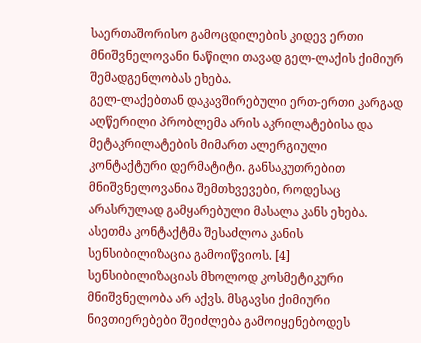საერთაშორისო გამოცდილების კიდევ ერთი მნიშვნელოვანი ნაწილი თავად გელ-ლაქის ქიმიურ შემადგენლობას ეხება.
გელ-ლაქებთან დაკავშირებული ერთ-ერთი კარგად აღწერილი პრობლემა არის აკრილატებისა და მეტაკრილატების მიმართ ალერგიული კონტაქტური დერმატიტი. განსაკუთრებით მნიშვნელოვანია შემთხვევები, როდესაც არასრულად გამყარებული მასალა კანს ეხება. ასეთმა კონტაქტმა შესაძლოა კანის სენსიბილიზაცია გამოიწვიოს. [4]
სენსიბილიზაციას მხოლოდ კოსმეტიკური მნიშვნელობა არ აქვს. მსგავსი ქიმიური ნივთიერებები შეიძლება გამოიყენებოდეს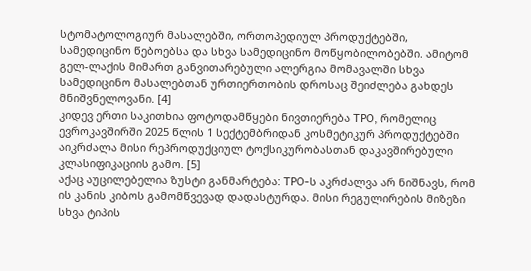სტომატოლოგიურ მასალებში, ორთოპედიულ პროდუქტებში, სამედიცინო წებოებსა და სხვა სამედიცინო მოწყობილობებში. ამიტომ გელ-ლაქის მიმართ განვითარებული ალერგია მომავალში სხვა სამედიცინო მასალებთან ურთიერთობის დროსაც შეიძლება გახდეს მნიშვნელოვანი. [4]
კიდევ ერთი საკითხია ფოტოდამწყები ნივთიერება TPO, რომელიც ევროკავშირში 2025 წლის 1 სექტემბრიდან კოსმეტიკურ პროდუქტებში აიკრძალა მისი რეპროდუქციულ ტოქსიკურობასთან დაკავშირებული კლასიფიკაციის გამო. [5]
აქაც აუცილებელია ზუსტი განმარტება: TPO-ს აკრძალვა არ ნიშნავს, რომ ის კანის კიბოს გამომწვევად დადასტურდა. მისი რეგულირების მიზეზი სხვა ტიპის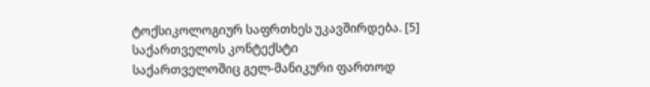ტოქსიკოლოგიურ საფრთხეს უკავშირდება. [5]
საქართველოს კონტექსტი
საქართველოშიც გელ-მანიკური ფართოდ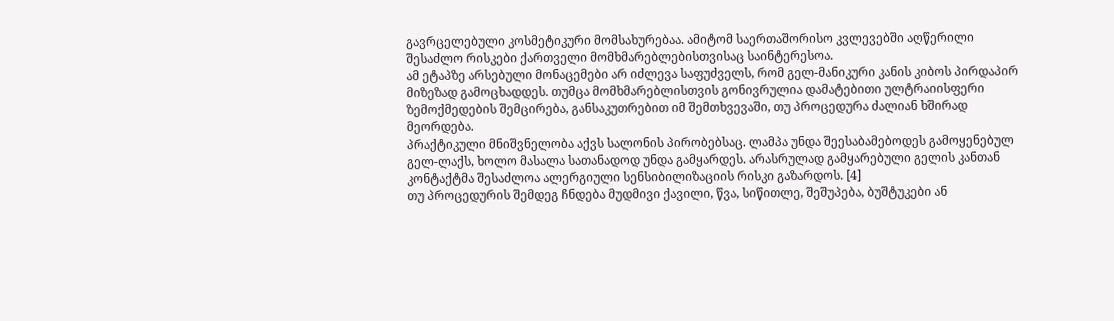გავრცელებული კოსმეტიკური მომსახურებაა. ამიტომ საერთაშორისო კვლევებში აღწერილი შესაძლო რისკები ქართველი მომხმარებლებისთვისაც საინტერესოა.
ამ ეტაპზე არსებული მონაცემები არ იძლევა საფუძველს, რომ გელ-მანიკური კანის კიბოს პირდაპირ მიზეზად გამოცხადდეს. თუმცა მომხმარებლისთვის გონივრულია დამატებითი ულტრაიისფერი ზემოქმედების შემცირება, განსაკუთრებით იმ შემთხვევაში, თუ პროცედურა ძალიან ხშირად მეორდება.
პრაქტიკული მნიშვნელობა აქვს სალონის პირობებსაც. ლამპა უნდა შეესაბამებოდეს გამოყენებულ გელ-ლაქს, ხოლო მასალა სათანადოდ უნდა გამყარდეს. არასრულად გამყარებული გელის კანთან კონტაქტმა შესაძლოა ალერგიული სენსიბილიზაციის რისკი გაზარდოს. [4]
თუ პროცედურის შემდეგ ჩნდება მუდმივი ქავილი, წვა, სიწითლე, შეშუპება, ბუშტუკები ან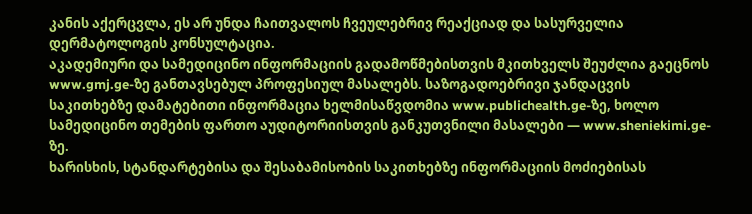კანის აქერცვლა, ეს არ უნდა ჩაითვალოს ჩვეულებრივ რეაქციად და სასურველია დერმატოლოგის კონსულტაცია.
აკადემიური და სამედიცინო ინფორმაციის გადამოწმებისთვის მკითხველს შეუძლია გაეცნოს www.gmj.ge-ზე განთავსებულ პროფესიულ მასალებს. საზოგადოებრივი ჯანდაცვის საკითხებზე დამატებითი ინფორმაცია ხელმისაწვდომია www.publichealth.ge-ზე, ხოლო სამედიცინო თემების ფართო აუდიტორიისთვის განკუთვნილი მასალები — www.sheniekimi.ge-ზე.
ხარისხის, სტანდარტებისა და შესაბამისობის საკითხებზე ინფორმაციის მოძიებისას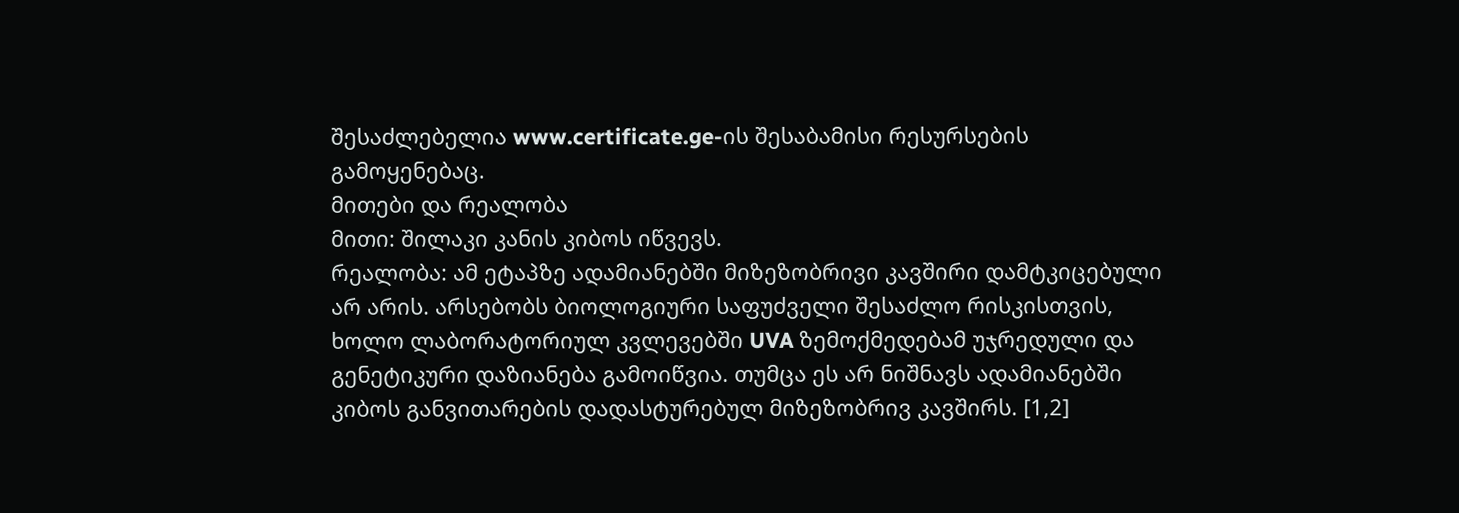შესაძლებელია www.certificate.ge-ის შესაბამისი რესურსების გამოყენებაც.
მითები და რეალობა
მითი: შილაკი კანის კიბოს იწვევს.
რეალობა: ამ ეტაპზე ადამიანებში მიზეზობრივი კავშირი დამტკიცებული არ არის. არსებობს ბიოლოგიური საფუძველი შესაძლო რისკისთვის, ხოლო ლაბორატორიულ კვლევებში UVA ზემოქმედებამ უჯრედული და გენეტიკური დაზიანება გამოიწვია. თუმცა ეს არ ნიშნავს ადამიანებში კიბოს განვითარების დადასტურებულ მიზეზობრივ კავშირს. [1,2]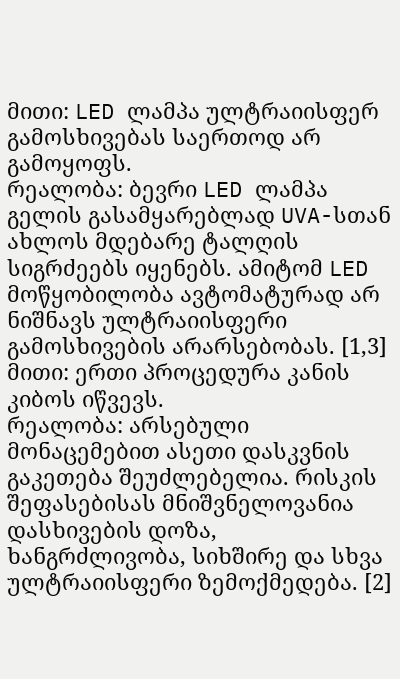მითი: LED ლამპა ულტრაიისფერ გამოსხივებას საერთოდ არ გამოყოფს.
რეალობა: ბევრი LED ლამპა გელის გასამყარებლად UVA-სთან ახლოს მდებარე ტალღის სიგრძეებს იყენებს. ამიტომ LED მოწყობილობა ავტომატურად არ ნიშნავს ულტრაიისფერი გამოსხივების არარსებობას. [1,3]
მითი: ერთი პროცედურა კანის კიბოს იწვევს.
რეალობა: არსებული მონაცემებით ასეთი დასკვნის გაკეთება შეუძლებელია. რისკის შეფასებისას მნიშვნელოვანია დასხივების დოზა, ხანგრძლივობა, სიხშირე და სხვა ულტრაიისფერი ზემოქმედება. [2]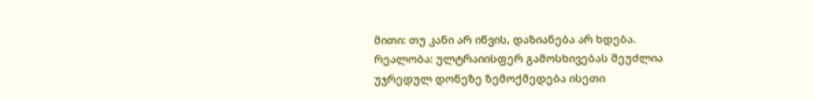მითი: თუ კანი არ იწვის, დაზიანება არ ხდება.
რეალობა: ულტრაიისფერ გამოსხივებას შეუძლია უჯრედულ დონეზე ზემოქმედება ისეთი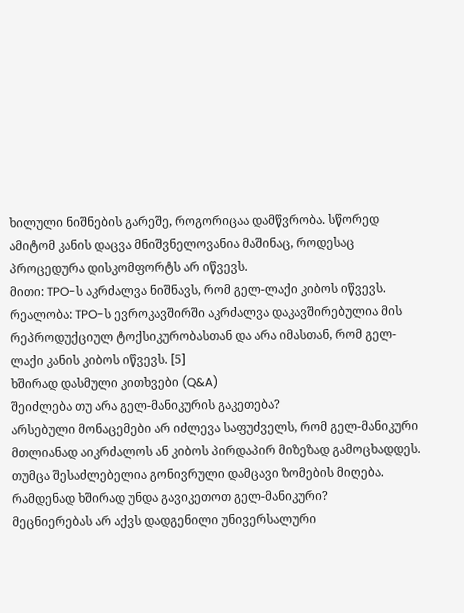ხილული ნიშნების გარეშე, როგორიცაა დამწვრობა. სწორედ ამიტომ კანის დაცვა მნიშვნელოვანია მაშინაც, როდესაც პროცედურა დისკომფორტს არ იწვევს.
მითი: TPO-ს აკრძალვა ნიშნავს, რომ გელ-ლაქი კიბოს იწვევს.
რეალობა: TPO-ს ევროკავშირში აკრძალვა დაკავშირებულია მის რეპროდუქციულ ტოქსიკურობასთან და არა იმასთან, რომ გელ-ლაქი კანის კიბოს იწვევს. [5]
ხშირად დასმული კითხვები (Q&A)
შეიძლება თუ არა გელ-მანიკურის გაკეთება?
არსებული მონაცემები არ იძლევა საფუძველს, რომ გელ-მანიკური მთლიანად აიკრძალოს ან კიბოს პირდაპირ მიზეზად გამოცხადდეს. თუმცა შესაძლებელია გონივრული დამცავი ზომების მიღება.
რამდენად ხშირად უნდა გავიკეთოთ გელ-მანიკური?
მეცნიერებას არ აქვს დადგენილი უნივერსალური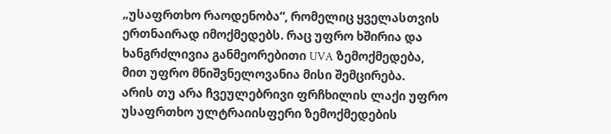„უსაფრთხო რაოდენობა“, რომელიც ყველასთვის ერთნაირად იმოქმედებს. რაც უფრო ხშირია და ხანგრძლივია განმეორებითი UVA ზემოქმედება, მით უფრო მნიშვნელოვანია მისი შემცირება.
არის თუ არა ჩვეულებრივი ფრჩხილის ლაქი უფრო უსაფრთხო ულტრაიისფერი ზემოქმედების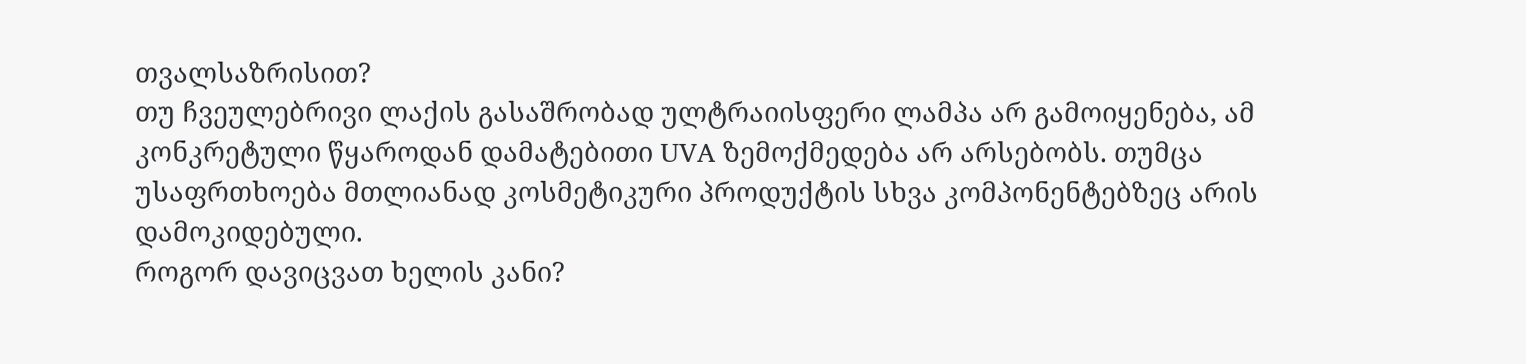თვალსაზრისით?
თუ ჩვეულებრივი ლაქის გასაშრობად ულტრაიისფერი ლამპა არ გამოიყენება, ამ კონკრეტული წყაროდან დამატებითი UVA ზემოქმედება არ არსებობს. თუმცა უსაფრთხოება მთლიანად კოსმეტიკური პროდუქტის სხვა კომპონენტებზეც არის დამოკიდებული.
როგორ დავიცვათ ხელის კანი?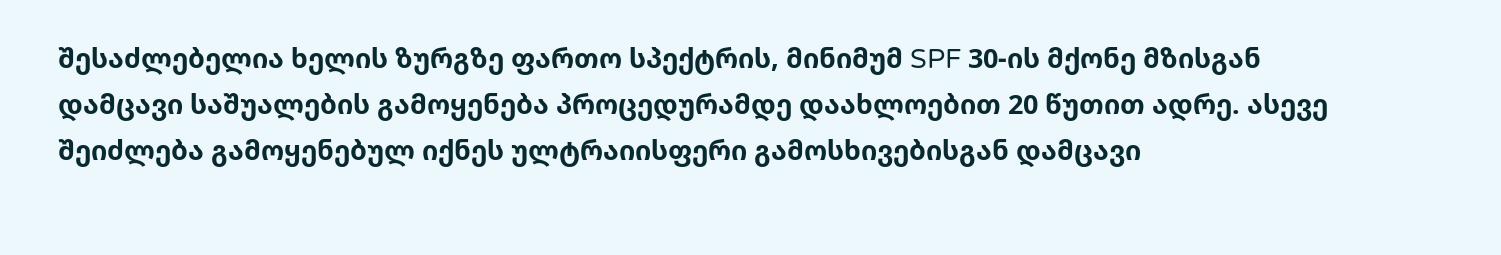შესაძლებელია ხელის ზურგზე ფართო სპექტრის, მინიმუმ SPF 30-ის მქონე მზისგან დამცავი საშუალების გამოყენება პროცედურამდე დაახლოებით 20 წუთით ადრე. ასევე შეიძლება გამოყენებულ იქნეს ულტრაიისფერი გამოსხივებისგან დამცავი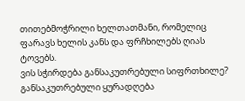თითებმოჭრილი ხელთათმანი, რომელიც ფარავს ხელის კანს და ფრჩხილებს ღიას ტოვებს.
ვის სჭირდება განსაკუთრებული სიფრთხილე?
განსაკუთრებული ყურადღება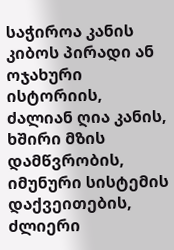საჭიროა კანის კიბოს პირადი ან ოჯახური ისტორიის, ძალიან ღია კანის, ხშირი მზის დამწვრობის, იმუნური სისტემის დაქვეითების, ძლიერი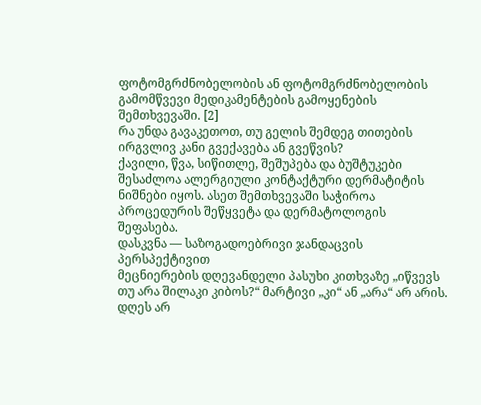ფოტომგრძნობელობის ან ფოტომგრძნობელობის გამომწვევი მედიკამენტების გამოყენების შემთხვევაში. [2]
რა უნდა გავაკეთოთ, თუ გელის შემდეგ თითების ირგვლივ კანი გვექავება ან გვეწვის?
ქავილი, წვა, სიწითლე, შეშუპება და ბუშტუკები შესაძლოა ალერგიული კონტაქტური დერმატიტის ნიშნები იყოს. ასეთ შემთხვევაში საჭიროა პროცედურის შეწყვეტა და დერმატოლოგის შეფასება.
დასკვნა — საზოგადოებრივი ჯანდაცვის პერსპექტივით
მეცნიერების დღევანდელი პასუხი კითხვაზე „იწვევს თუ არა შილაკი კიბოს?“ მარტივი „კი“ ან „არა“ არ არის.
დღეს არ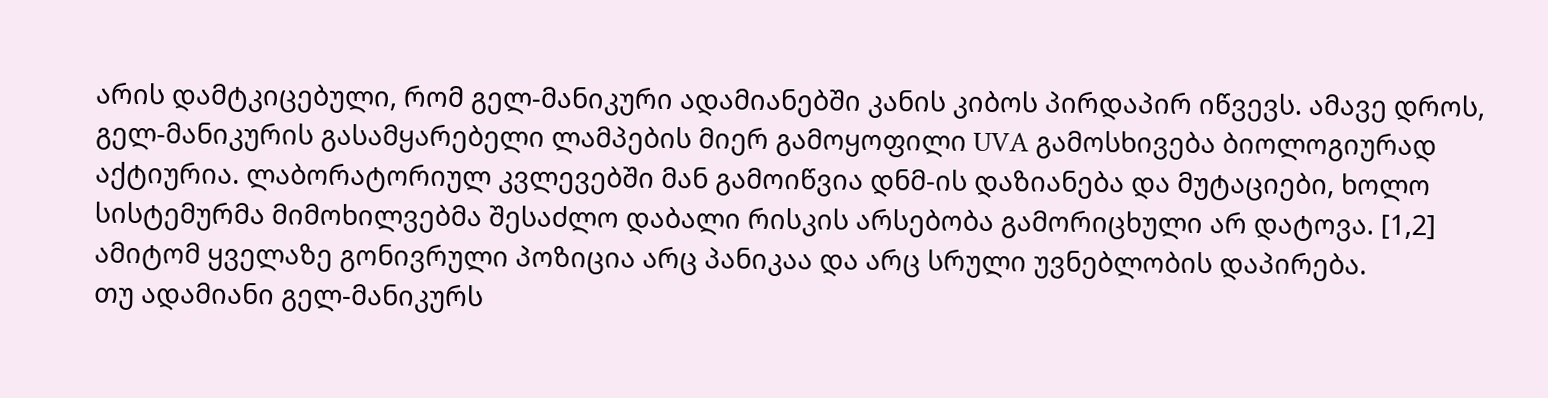არის დამტკიცებული, რომ გელ-მანიკური ადამიანებში კანის კიბოს პირდაპირ იწვევს. ამავე დროს, გელ-მანიკურის გასამყარებელი ლამპების მიერ გამოყოფილი UVA გამოსხივება ბიოლოგიურად აქტიურია. ლაბორატორიულ კვლევებში მან გამოიწვია დნმ-ის დაზიანება და მუტაციები, ხოლო სისტემურმა მიმოხილვებმა შესაძლო დაბალი რისკის არსებობა გამორიცხული არ დატოვა. [1,2]
ამიტომ ყველაზე გონივრული პოზიცია არც პანიკაა და არც სრული უვნებლობის დაპირება.
თუ ადამიანი გელ-მანიკურს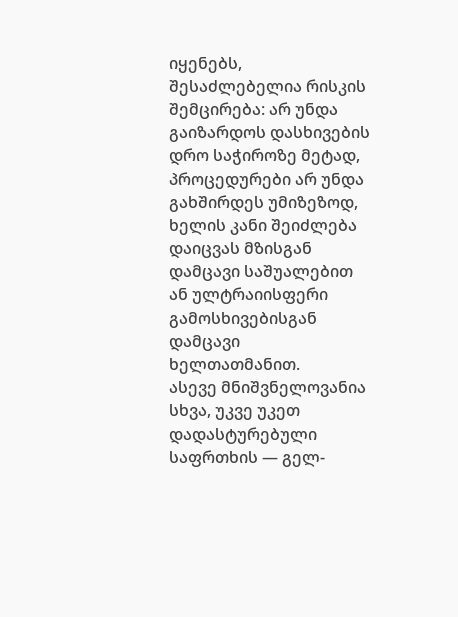იყენებს, შესაძლებელია რისკის შემცირება: არ უნდა გაიზარდოს დასხივების დრო საჭიროზე მეტად, პროცედურები არ უნდა გახშირდეს უმიზეზოდ, ხელის კანი შეიძლება დაიცვას მზისგან დამცავი საშუალებით ან ულტრაიისფერი გამოსხივებისგან დამცავი ხელთათმანით.
ასევე მნიშვნელოვანია სხვა, უკვე უკეთ დადასტურებული საფრთხის — გელ-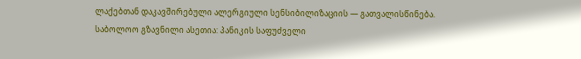ლაქებთან დაკავშირებული ალერგიული სენსიბილიზაციის — გათვალისწინება.
საბოლოო გზავნილი ასეთია: პანიკის საფუძველი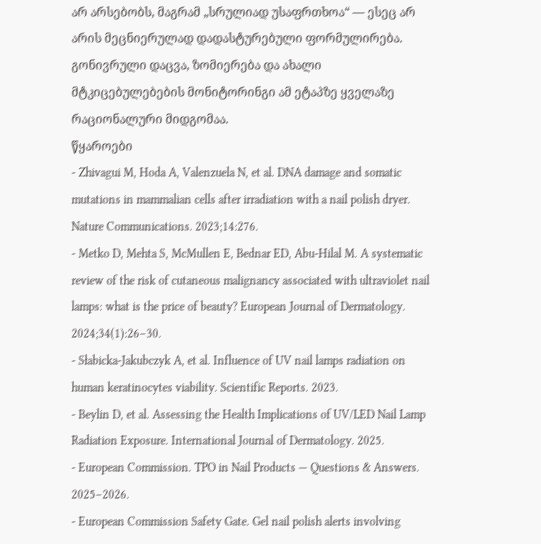არ არსებობს, მაგრამ „სრულიად უსაფრთხოა“ — ესეც არ არის მეცნიერულად დადასტურებული ფორმულირება. გონივრული დაცვა, ზომიერება და ახალი მტკიცებულებების მონიტორინგი ამ ეტაპზე ყველაზე რაციონალური მიდგომაა.
წყაროები
- Zhivagui M, Hoda A, Valenzuela N, et al. DNA damage and somatic mutations in mammalian cells after irradiation with a nail polish dryer. Nature Communications. 2023;14:276.
- Metko D, Mehta S, McMullen E, Bednar ED, Abu-Hilal M. A systematic review of the risk of cutaneous malignancy associated with ultraviolet nail lamps: what is the price of beauty? European Journal of Dermatology. 2024;34(1):26–30.
- Słabicka-Jakubczyk A, et al. Influence of UV nail lamps radiation on human keratinocytes viability. Scientific Reports. 2023.
- Beylin D, et al. Assessing the Health Implications of UV/LED Nail Lamp Radiation Exposure. International Journal of Dermatology. 2025.
- European Commission. TPO in Nail Products — Questions & Answers. 2025–2026.
- European Commission Safety Gate. Gel nail polish alerts involving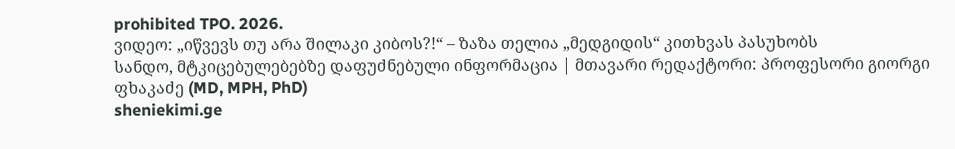prohibited TPO. 2026.
ვიდეო: „იწვევს თუ არა შილაკი კიბოს?!“ – ზაზა თელია „მედგიდის“ კითხვას პასუხობს
სანდო, მტკიცებულებებზე დაფუძნებული ინფორმაცია | მთავარი რედაქტორი: პროფესორი გიორგი ფხაკაძე (MD, MPH, PhD)
sheniekimi.ge